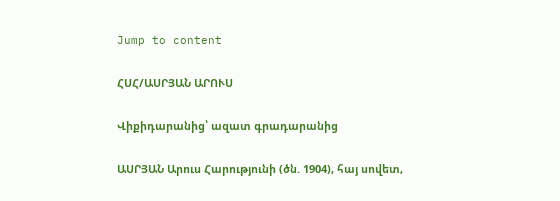Jump to content

ՀՍՀ/ԱՍՐՅԱՆ ԱՐՈՒՍ

Վիքիդարանից՝ ազատ գրադարանից

ԱՍՐՅԱՆ Արուս Հարությունի (ծն. 1904), հայ սովետ,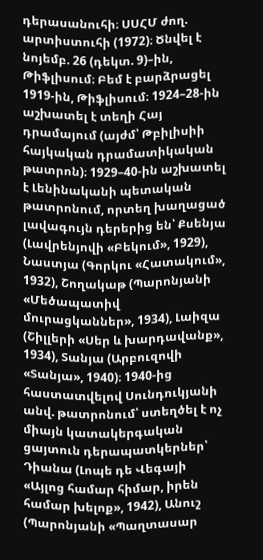դերասանուհի։ ՍՍՀՄ ժող. արտիստուհի (1972)։ Ծնվել է նոյեմբ. 26 (դեկտ. 9)–ին, Թիֆլիսում։ Բեմ է բարձրացել 1919-ին, Թիֆլիսում։ 1924–28-ին աշխատել է տեղի Հայ դրամայում (այժմ՝ Թբիլիսիի հայկական դրամատիկական թատրոն)։ 1929–40-ին աշխատել է Լենինականի պետական թատրոնում, որտեղ խաղացած լավագույն դերերից են՝ Քսենյա (Լավրենյովի «Բեկում», 1929), Նաստյա (Գորկու «Հատակում», 1932), Շողակաթ (Պարոնյանի «Մեծապատիվ մուրացկաններ», 1934), Լաիզա (Շիլլերի «Սեր և խարդավանք», 1934), Տանյա (Արբուզովի «Տանյա», 1940)։ 1940-ից հաստատվելով Սունդուկյանի անվ. թատրոնում՝ ստեղծել է ոչ միայն կատակերգական ցայտուն դերապատկերներ՝ Դիանա (Լոպե դե Վեգայի «Այլոց համար հիմար, իրեն համար խելոք», 1942), Անուշ (Պարոնյանի «Պաղտասար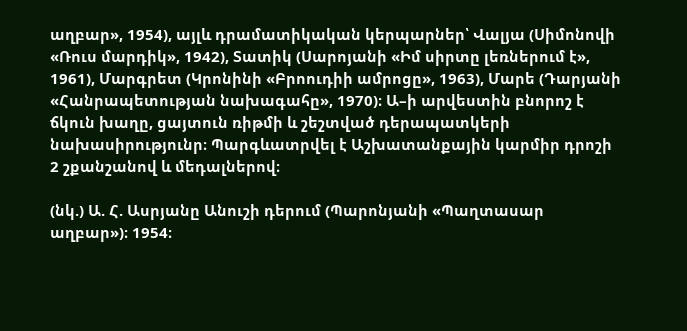աղբար», 1954), այլև դրամատիկական կերպարներ՝ Վալյա (Սիմոնովի «Ռուս մարդիկ», 1942), Տատիկ (Սարոյանի «Իմ սիրտը լեռներում է», 1961), Մարգրետ (Կրոնինի «Բրոուդիի ամրոցը», 1963), Մարե (Դարյանի «Հանրապետության նախագահը», 1970)։ Ա–ի արվեստին բնորոշ է ճկուն խաղը, ցայտուն ռիթմի և շեշտված դերապատկերի նախասիրությունր։ Պարգևատրվել է Աշխատանքային կարմիր դրոշի 2 շքանշանով և մեդալներով։

(նկ.) Ա. Հ. Ասրյանը Անուշի դերում (Պարոնյանի «Պաղտասար աղբար»)։ 1954։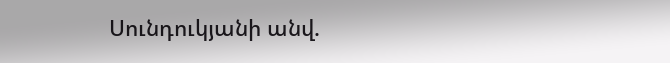Սունդուկյանի անվ.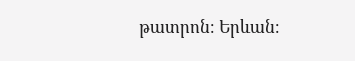թատրոն։ Երևան։